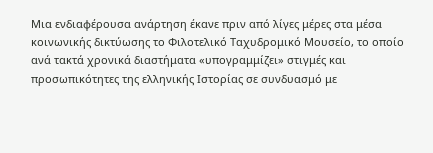Μια ενδιαφέρουσα ανάρτηση έκανε πριν από λίγες μέρες στα μέσα κοινωνικής δικτύωσης το Φιλοτελικό Ταχυδρομικό Μουσείο, το οποίο ανά τακτά χρονικά διαστήματα «υπογραμμίζει» στιγμές και προσωπικότητες της ελληνικής Ιστορίας σε συνδυασμό με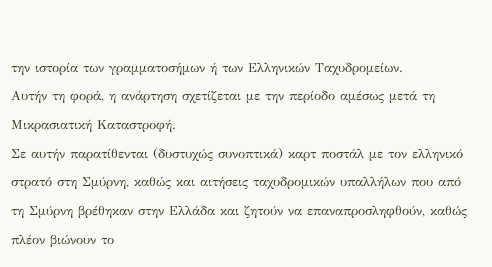την ιστορία των γραμματοσήμων ή των Ελληνικών Ταχυδρομείων.
Αυτήν τη φορά, η ανάρτηση σχετίζεται με την περίοδο αμέσως μετά τη Μικρασιατική Καταστροφή.
Σε αυτήν παρατίθενται (δυστυχώς συνοπτικά) καρτ ποστάλ με τον ελληνικό στρατό στη Σμύρνη, καθώς και αιτήσεις ταχυδρομικών υπαλλήλων που από τη Σμύρνη βρέθηκαν στην Ελλάδα και ζητούν να επαναπροσληφθούν, καθώς πλέον βιώνουν το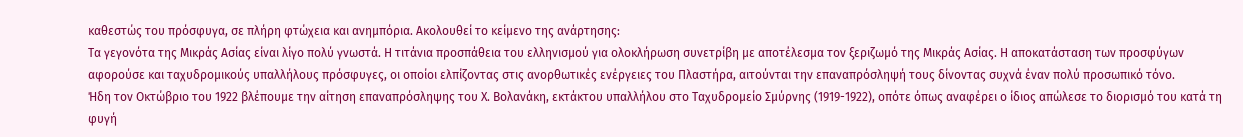καθεστώς του πρόσφυγα, σε πλήρη φτώχεια και ανημπόρια. Ακολουθεί το κείμενο της ανάρτησης:
Τα γεγονότα της Μικράς Ασίας είναι λίγο πολύ γνωστά. Η τιτάνια προσπάθεια του ελληνισμού για ολοκλήρωση συνετρίβη με αποτέλεσμα τον ξεριζωμό της Μικράς Ασίας. Η αποκατάσταση των προσφύγων αφορούσε και ταχυδρομικούς υπαλλήλους πρόσφυγες, οι οποίοι ελπίζοντας στις ανορθωτικές ενέργειες του Πλαστήρα, αιτούνται την επαναπρόσληψή τους δίνοντας συχνά έναν πολύ προσωπικό τόνο.
Ήδη τον Οκτώβριο του 1922 βλέπουμε την αίτηση επαναπρόσληψης του Χ. Βολανάκη, εκτάκτου υπαλλήλου στο Ταχυδρομείο Σμύρνης (1919-1922), οπότε όπως αναφέρει ο ίδιος απώλεσε το διορισμό του κατά τη φυγή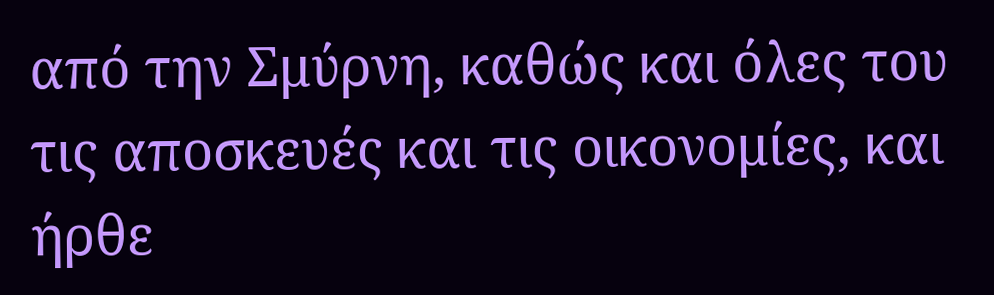από την Σμύρνη, καθώς και όλες του τις αποσκευές και τις οικονομίες, και ήρθε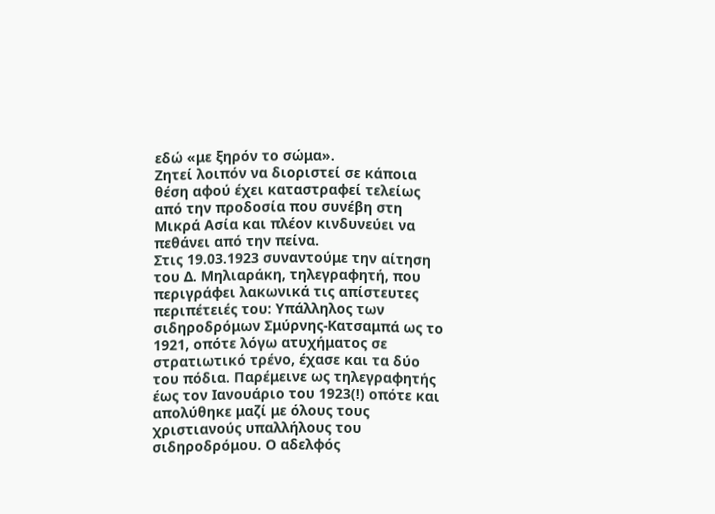εδώ «με ξηρόν το σώμα».
Ζητεί λοιπόν να διοριστεί σε κάποια θέση αφού έχει καταστραφεί τελείως από την προδοσία που συνέβη στη Μικρά Ασία και πλέον κινδυνεύει να πεθάνει από την πείνα.
Στις 19.03.1923 συναντούμε την αίτηση του Δ. Μηλιαράκη, τηλεγραφητή, που περιγράφει λακωνικά τις απίστευτες περιπέτειές του: Υπάλληλος των σιδηροδρόμων Σμύρνης-Κατσαμπά ως το 1921, οπότε λόγω ατυχήματος σε στρατιωτικό τρένο, έχασε και τα δύο του πόδια. Παρέμεινε ως τηλεγραφητής έως τον Ιανουάριο του 1923(!) οπότε και απολύθηκε μαζί με όλους τους χριστιανούς υπαλλήλους του σιδηροδρόμου. Ο αδελφός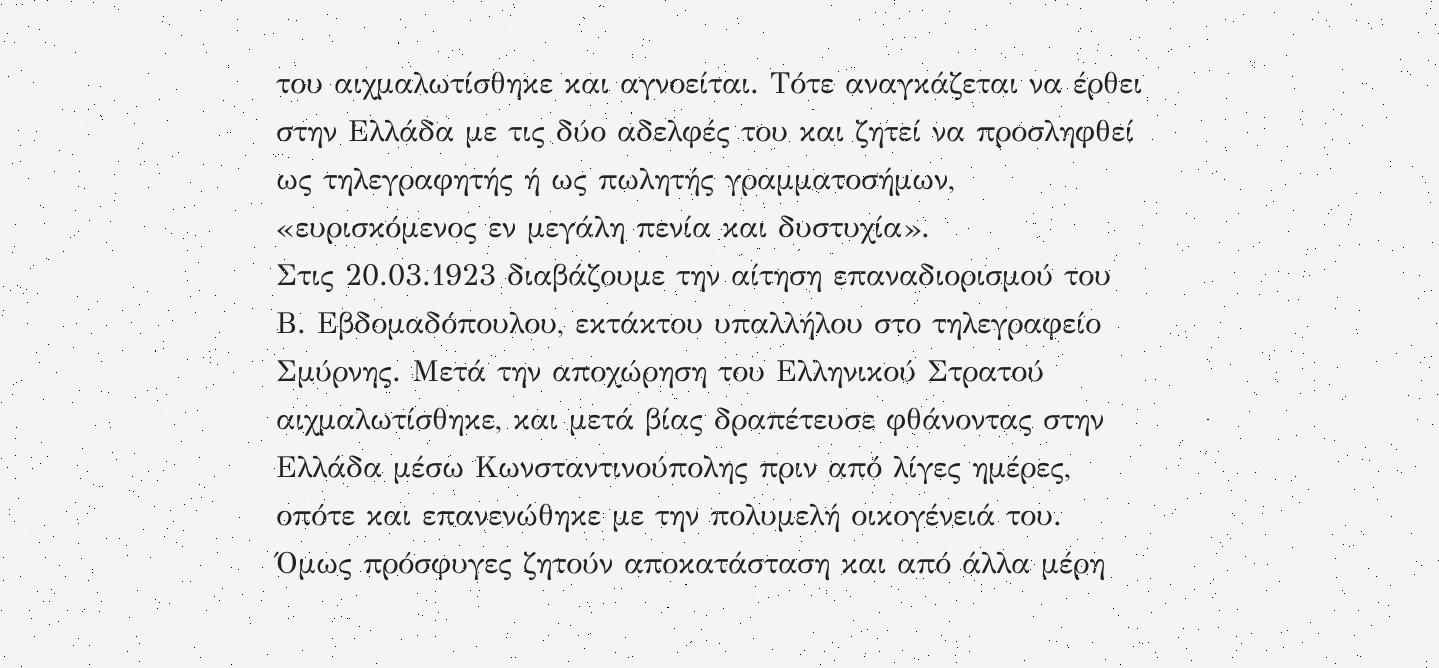του αιχμαλωτίσθηκε και αγνοείται. Τότε αναγκάζεται να έρθει στην Ελλάδα με τις δύο αδελφές του και ζητεί να προσληφθεί ως τηλεγραφητής ή ως πωλητής γραμματοσήμων, «ευρισκόμενος εν μεγάλη πενία και δυστυχία».
Στις 20.03.1923 διαβάζουμε την αίτηση επαναδιορισμού του Β. Εβδομαδόπουλου, εκτάκτου υπαλλήλου στο τηλεγραφείο Σμύρνης. Μετά την αποχώρηση του Ελληνικού Στρατού αιχμαλωτίσθηκε, και μετά βίας δραπέτευσε φθάνοντας στην Ελλάδα μέσω Κωνσταντινούπολης πριν από λίγες ημέρες, οπότε και επανενώθηκε με την πολυμελή οικογένειά του.
Όμως πρόσφυγες ζητούν αποκατάσταση και από άλλα μέρη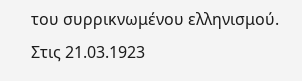του συρρικνωμένου ελληνισμού.
Στις 21.03.1923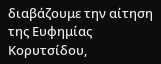διαβάζουμε την αίτηση της Ευφημίας Κορυτσίδου,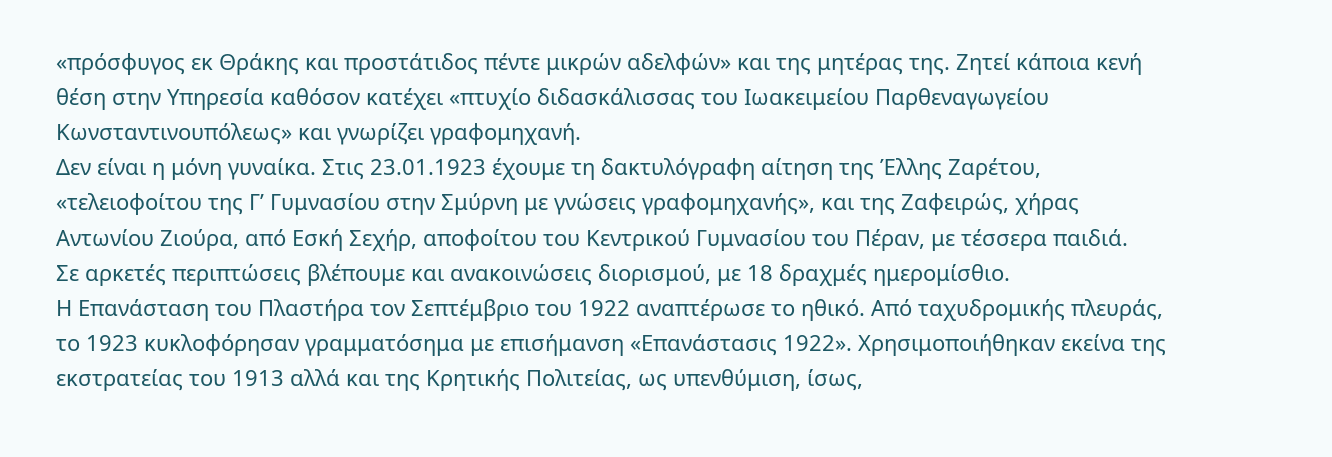«πρόσφυγος εκ Θράκης και προστάτιδος πέντε μικρών αδελφών» και της μητέρας της. Ζητεί κάποια κενή θέση στην Υπηρεσία καθόσον κατέχει «πτυχίο διδασκάλισσας του Ιωακειμείου Παρθεναγωγείου Κωνσταντινουπόλεως» και γνωρίζει γραφομηχανή.
Δεν είναι η μόνη γυναίκα. Στις 23.01.1923 έχουμε τη δακτυλόγραφη αίτηση της Έλλης Ζαρέτου, «τελειοφοίτου της Γ’ Γυμνασίου στην Σμύρνη με γνώσεις γραφομηχανής», και της Ζαφειρώς, χήρας Αντωνίου Ζιούρα, από Εσκή Σεχήρ, αποφοίτου του Κεντρικού Γυμνασίου του Πέραν, με τέσσερα παιδιά.
Σε αρκετές περιπτώσεις βλέπουμε και ανακοινώσεις διορισμού, με 18 δραχμές ημερομίσθιο.
Η Επανάσταση του Πλαστήρα τον Σεπτέμβριο του 1922 αναπτέρωσε το ηθικό. Από ταχυδρομικής πλευράς, το 1923 κυκλοφόρησαν γραμματόσημα με επισήμανση «Επανάστασις 1922». Χρησιμοποιήθηκαν εκείνα της εκστρατείας του 1913 αλλά και της Κρητικής Πολιτείας, ως υπενθύμιση, ίσως,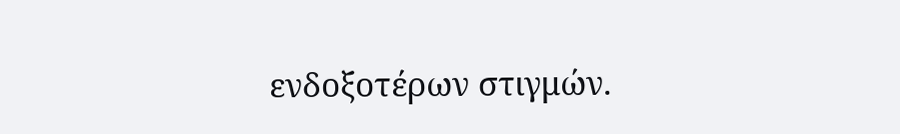ενδοξοτέρων στιγμών.